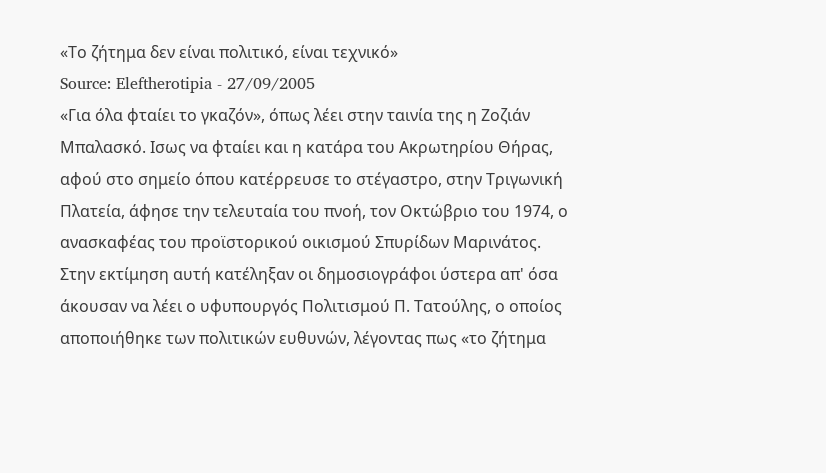«Το ζήτημα δεν είναι πολιτικό, είναι τεχνικό»
Source: Eleftherotipia - 27/09/2005
«Για όλα φταίει το γκαζόν», όπως λέει στην ταινία της η Ζοζιάν Μπαλασκό. Ισως να φταίει και η κατάρα του Ακρωτηρίου Θήρας, αφού στο σημείο όπου κατέρρευσε το στέγαστρο, στην Τριγωνική Πλατεία, άφησε την τελευταία του πνοή, τον Οκτώβριο του 1974, ο ανασκαφέας του προϊστορικού οικισμού Σπυρίδων Μαρινάτος.
Στην εκτίμηση αυτή κατέληξαν οι δημοσιογράφοι ύστερα απ' όσα άκουσαν να λέει ο υφυπουργός Πολιτισμού Π. Τατούλης, ο οποίος αποποιήθηκε των πολιτικών ευθυνών, λέγοντας πως «το ζήτημα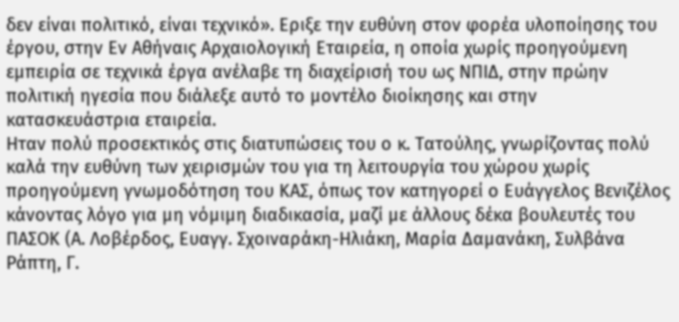δεν είναι πολιτικό, είναι τεχνικό». Εριξε την ευθύνη στον φορέα υλοποίησης του έργου, στην Εν Αθήναις Αρχαιολογική Εταιρεία, η οποία χωρίς προηγούμενη εμπειρία σε τεχνικά έργα ανέλαβε τη διαχείρισή του ως ΝΠΙΔ, στην πρώην πολιτική ηγεσία που διάλεξε αυτό το μοντέλο διοίκησης και στην κατασκευάστρια εταιρεία.
Ηταν πολύ προσεκτικός στις διατυπώσεις του ο κ. Τατούλης, γνωρίζοντας πολύ καλά την ευθύνη των χειρισμών του για τη λειτουργία του χώρου χωρίς προηγούμενη γνωμοδότηση του ΚΑΣ, όπως τον κατηγορεί ο Ευάγγελος Βενιζέλος κάνοντας λόγο για μη νόμιμη διαδικασία, μαζί με άλλους δέκα βουλευτές του ΠΑΣΟΚ (Α. Λοβέρδος, Ευαγγ. Σχοιναράκη-Ηλιάκη, Μαρία Δαμανάκη, Συλβάνα Ράπτη, Γ.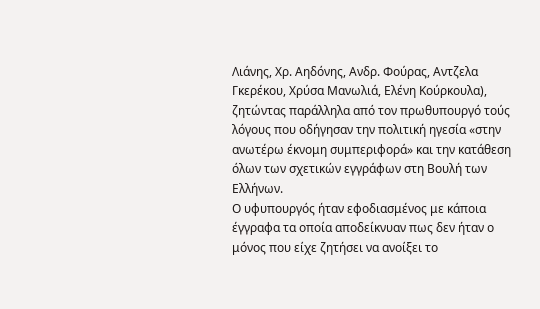Λιάνης, Χρ. Αηδόνης, Ανδρ. Φούρας, Αντζελα Γκερέκου, Χρύσα Μανωλιά, Ελένη Κούρκουλα), ζητώντας παράλληλα από τον πρωθυπουργό τούς λόγους που οδήγησαν την πολιτική ηγεσία «στην ανωτέρω έκνομη συμπεριφορά» και την κατάθεση όλων των σχετικών εγγράφων στη Βουλή των Ελλήνων.
Ο υφυπουργός ήταν εφοδιασμένος με κάποια έγγραφα τα οποία αποδείκνυαν πως δεν ήταν ο μόνος που είχε ζητήσει να ανοίξει το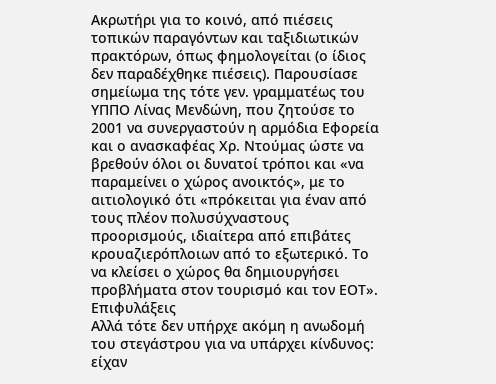Ακρωτήρι για το κοινό, από πιέσεις τοπικών παραγόντων και ταξιδιωτικών πρακτόρων, όπως φημολογείται (ο ίδιος δεν παραδέχθηκε πιέσεις). Παρουσίασε σημείωμα της τότε γεν. γραμματέως του ΥΠΠΟ Λίνας Μενδώνη, που ζητούσε το 2001 να συνεργαστούν η αρμόδια Εφορεία και ο ανασκαφέας Χρ. Ντούμας ώστε να βρεθούν όλοι οι δυνατοί τρόποι και «να παραμείνει ο χώρος ανοικτός», με το αιτιολογικό ότι «πρόκειται για έναν από τους πλέον πολυσύχναστους προορισμούς, ιδιαίτερα από επιβάτες κρουαζιερόπλοιων από το εξωτερικό. Το να κλείσει ο χώρος θα δημιουργήσει προβλήματα στον τουρισμό και τον ΕΟΤ».
Επιφυλάξεις
Αλλά τότε δεν υπήρχε ακόμη η ανωδομή του στεγάστρου για να υπάρχει κίνδυνος: είχαν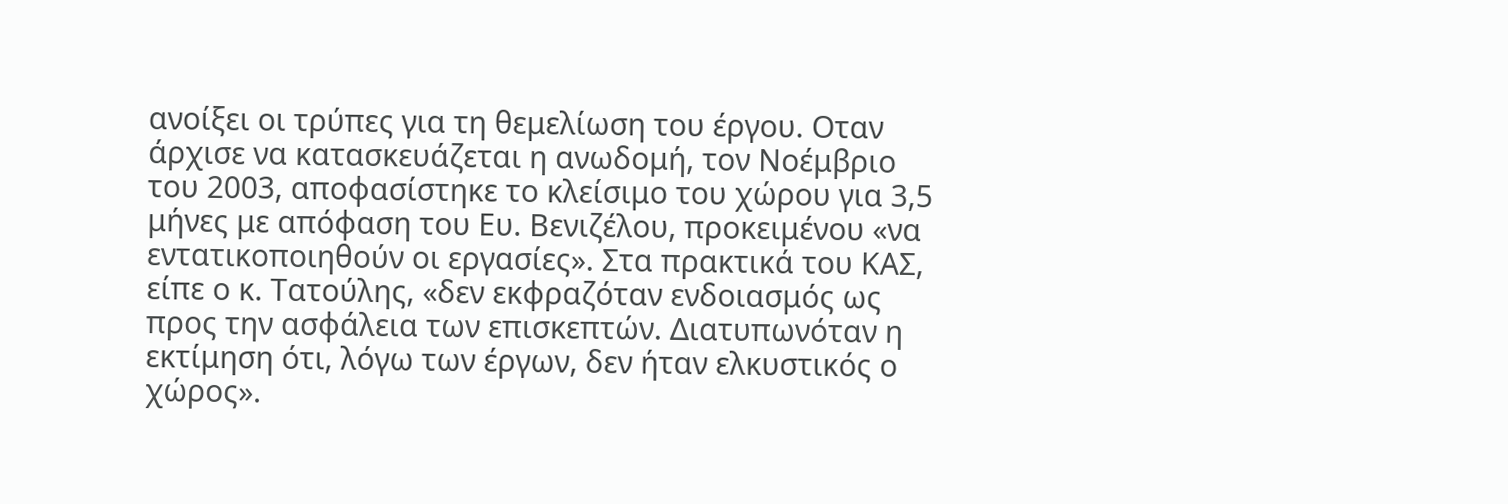ανοίξει οι τρύπες για τη θεμελίωση του έργου. Οταν άρχισε να κατασκευάζεται η ανωδομή, τον Νοέμβριο του 2003, αποφασίστηκε το κλείσιμο του χώρου για 3,5 μήνες με απόφαση του Ευ. Βενιζέλου, προκειμένου «να εντατικοποιηθούν οι εργασίες». Στα πρακτικά του ΚΑΣ, είπε ο κ. Τατούλης, «δεν εκφραζόταν ενδοιασμός ως προς την ασφάλεια των επισκεπτών. Διατυπωνόταν η εκτίμηση ότι, λόγω των έργων, δεν ήταν ελκυστικός ο χώρος».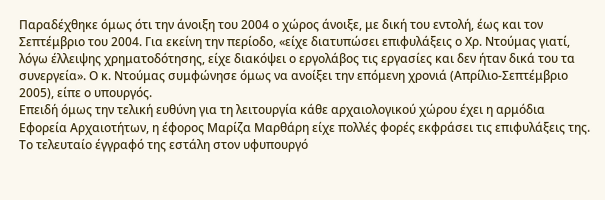Παραδέχθηκε όμως ότι την άνοιξη του 2004 ο χώρος άνοιξε, με δική του εντολή, έως και τον Σεπτέμβριο του 2004. Για εκείνη την περίοδο, «είχε διατυπώσει επιφυλάξεις ο Χρ. Ντούμας γιατί, λόγω έλλειψης χρηματοδότησης, είχε διακόψει ο εργολάβος τις εργασίες και δεν ήταν δικά του τα συνεργεία». Ο κ. Ντούμας συμφώνησε όμως να ανοίξει την επόμενη χρονιά (Απρίλιο-Σεπτέμβριο 2005), είπε ο υπουργός.
Επειδή όμως την τελική ευθύνη για τη λειτουργία κάθε αρχαιολογικού χώρου έχει η αρμόδια Εφορεία Αρχαιοτήτων, η έφορος Μαρίζα Μαρθάρη είχε πολλές φορές εκφράσει τις επιφυλάξεις της. Το τελευταίο έγγραφό της εστάλη στον υφυπουργό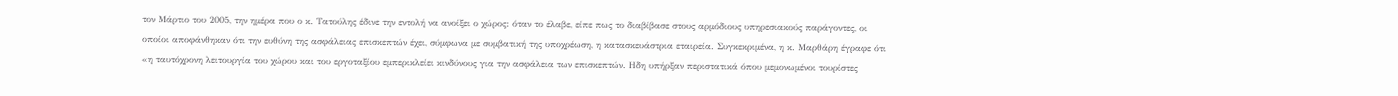τον Μάρτιο του 2005, την ημέρα που ο κ. Τατούλης έδινε την εντολή να ανοίξει ο χώρος: όταν το έλαβε, είπε πως το διαβίβασε στους αρμόδιους υπηρεσιακούς παράγοντες, οι οποίοι αποφάνθηκαν ότι την ευθύνη της ασφάλειας επισκεπτών έχει, σύμφωνα με συμβατική της υποχρέωση, η κατασκευάστρια εταιρεία. Συγκεκριμένα, η κ. Μαρθάρη έγραφε ότι «η ταυτόχρονη λειτουργία του χώρου και του εργοταξίου εμπερικλείει κινδύνους για την ασφάλεια των επισκεπτών. Ηδη υπήρξαν περιστατικά όπου μεμονωμένοι τουρίστες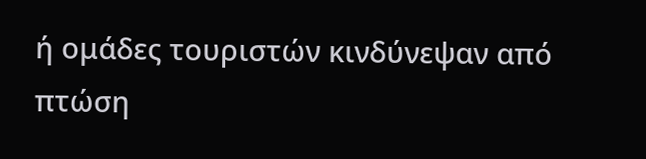ή ομάδες τουριστών κινδύνεψαν από πτώση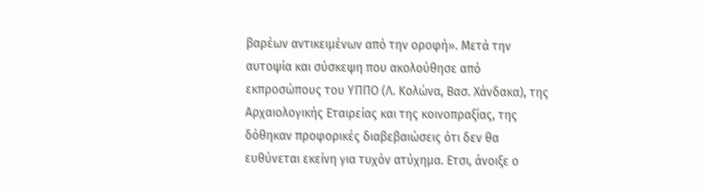βαρέων αντικειμένων από την οροφή». Μετά την αυτοψία και σύσκεψη που ακολούθησε από εκπροσώπους του ΥΠΠΟ (Λ. Κολώνα, Βασ. Χάνδακα), της Αρχαιολογικής Εταιρείας και της κοινοπραξίας, της δόθηκαν προφορικές διαβεβαιώσεις ότι δεν θα ευθύνεται εκείνη για τυχόν ατύχημα. Ετσι, άνοιξε ο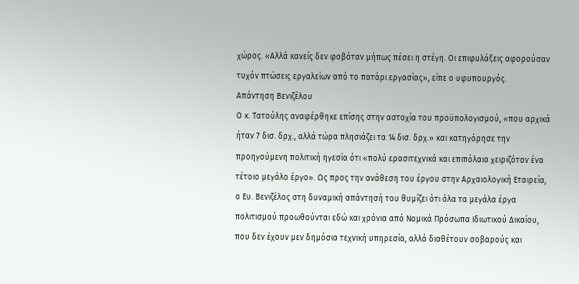χώρος. «Αλλά κανείς δεν φοβόταν μήπως πέσει η στέγη. Οι επιφυλάξεις αφορούσαν τυχόν πτώσεις εργαλείων από το πατάρι εργασίας», είπε ο υφυπουργός.
Απάντηση Βενιζέλου
Ο κ. Τατούλης αναφέρθηκε επίσης στην αστοχία του προϋπολογισμού, «που αρχικά ήταν 7 δισ. δρχ., αλλά τώρα πλησιάζει τα 14 δισ. δρχ.» και κατηγόρησε την προηγούμενη πολιτική ηγεσία ότι «πολύ ερασιτεχνικά και επιπόλαια χειριζόταν ένα τέτοιο μεγάλο έργο». Ως προς την ανάθεση του έργου στην Αρχαιολογική Εταιρεία, ο Ευ. Βενιζέλος στη δυναμική απάντησή του θυμίζει ότι όλα τα μεγάλα έργα πολιτισμού προωθούνται εδώ και χρόνια από Νομικά Πρόσωπα Ιδιωτικού Δικαίου, που δεν έχουν μεν δημόσια τεχνική υπηρεσία, αλλά διαθέτουν σοβαρούς και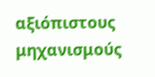αξιόπιστους μηχανισμούς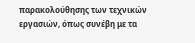παρακολούθησης των τεχνικών εργασιών, όπως συνέβη με τα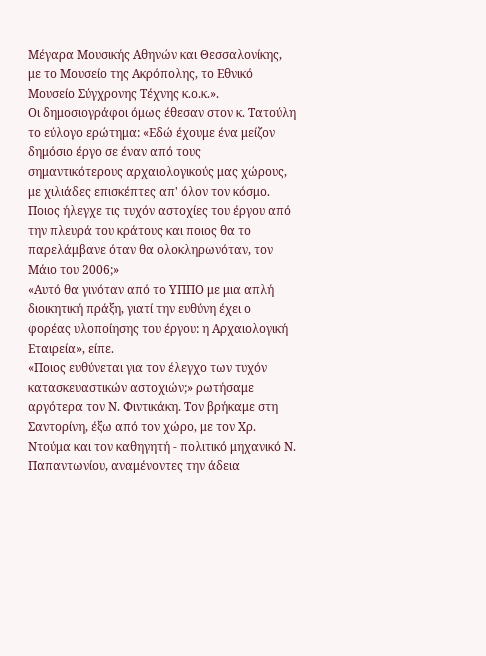Μέγαρα Μουσικής Αθηνών και Θεσσαλονίκης, με το Μουσείο της Ακρόπολης, το Εθνικό Μουσείο Σύγχρονης Τέχνης κ.ο.κ.».
Οι δημοσιογράφοι όμως έθεσαν στον κ. Τατούλη το εύλογο ερώτημα: «Εδώ έχουμε ένα μείζον δημόσιο έργο σε έναν από τους σημαντικότερους αρχαιολογικούς μας χώρους, με χιλιάδες επισκέπτες απ' όλον τον κόσμο. Ποιος ήλεγχε τις τυχόν αστοχίες του έργου από την πλευρά του κράτους και ποιος θα το παρελάμβανε όταν θα ολοκληρωνόταν, τον Μάιο του 2006;»
«Αυτό θα γινόταν από το ΥΠΠΟ με μια απλή διοικητική πράξη, γιατί την ευθύνη έχει ο φορέας υλοποίησης του έργου: η Αρχαιολογική Εταιρεία», είπε.
«Ποιος ευθύνεται για τον έλεγχο των τυχόν κατασκευαστικών αστοχιών;» ρωτήσαμε αργότερα τον Ν. Φιντικάκη. Τον βρήκαμε στη Σαντορίνη, έξω από τον χώρο, με τον Χρ. Ντούμα και τον καθηγητή - πολιτικό μηχανικό Ν. Παπαντωνίου, αναμένοντες την άδεια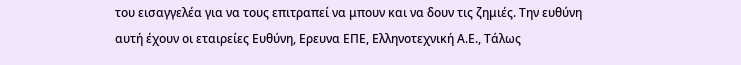του εισαγγελέα για να τους επιτραπεί να μπουν και να δουν τις ζημιές. Την ευθύνη αυτή έχουν οι εταιρείες Ευθύνη, Ερευνα ΕΠΕ, Ελληνοτεχνική Α.Ε., Τάλως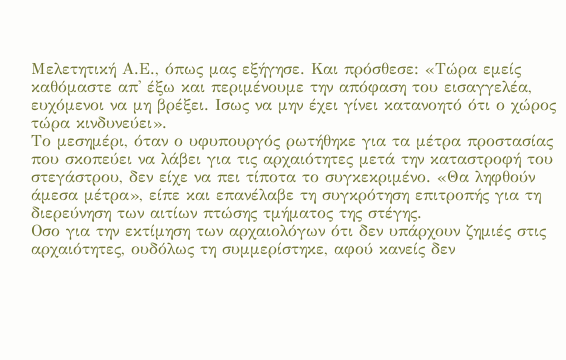Μελετητική Α.Ε., όπως μας εξήγησε. Και πρόσθεσε: «Τώρα εμείς καθόμαστε απ' έξω και περιμένουμε την απόφαση του εισαγγελέα, ευχόμενοι να μη βρέξει. Ισως να μην έχει γίνει κατανοητό ότι ο χώρος τώρα κινδυνεύει».
Το μεσημέρι, όταν ο υφυπουργός ρωτήθηκε για τα μέτρα προστασίας που σκοπεύει να λάβει για τις αρχαιότητες μετά την καταστροφή του στεγάστρου, δεν είχε να πει τίποτα το συγκεκριμένο. «Θα ληφθούν άμεσα μέτρα», είπε και επανέλαβε τη συγκρότηση επιτροπής για τη διερεύνηση των αιτίων πτώσης τμήματος της στέγης.
Οσο για την εκτίμηση των αρχαιολόγων ότι δεν υπάρχουν ζημιές στις αρχαιότητες, ουδόλως τη συμμερίστηκε, αφού κανείς δεν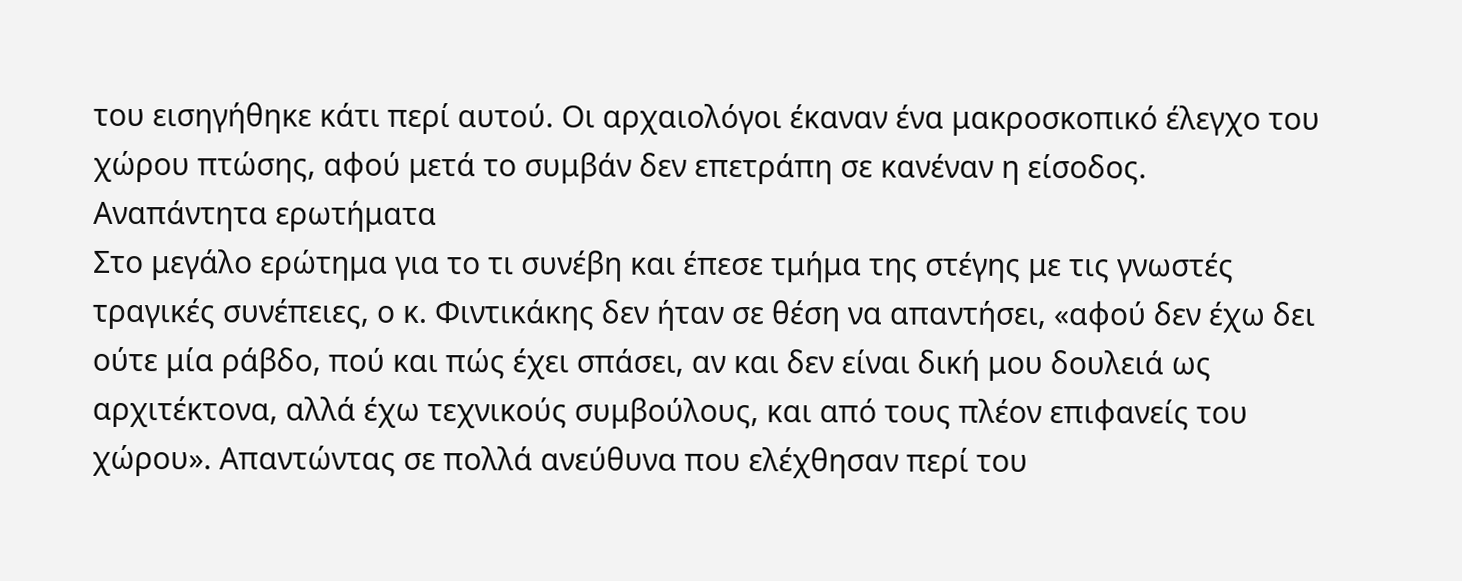του εισηγήθηκε κάτι περί αυτού. Οι αρχαιολόγοι έκαναν ένα μακροσκοπικό έλεγχο του χώρου πτώσης, αφού μετά το συμβάν δεν επετράπη σε κανέναν η είσοδος.
Αναπάντητα ερωτήματα
Στο μεγάλο ερώτημα για το τι συνέβη και έπεσε τμήμα της στέγης με τις γνωστές τραγικές συνέπειες, ο κ. Φιντικάκης δεν ήταν σε θέση να απαντήσει, «αφού δεν έχω δει ούτε μία ράβδο, πού και πώς έχει σπάσει, αν και δεν είναι δική μου δουλειά ως αρχιτέκτονα, αλλά έχω τεχνικούς συμβούλους, και από τους πλέον επιφανείς του χώρου». Απαντώντας σε πολλά ανεύθυνα που ελέχθησαν περί του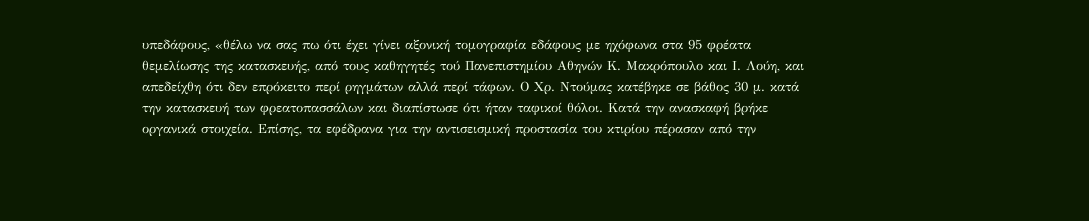υπεδάφους, «θέλω να σας πω ότι έχει γίνει αξονική τομογραφία εδάφους με ηχόφωνα στα 95 φρέατα θεμελίωσης της κατασκευής, από τους καθηγητές τού Πανεπιστημίου Αθηνών Κ. Μακρόπουλο και Ι. Λούη, και απεδείχθη ότι δεν επρόκειτο περί ρηγμάτων αλλά περί τάφων. Ο Χρ. Ντούμας κατέβηκε σε βάθος 30 μ. κατά την κατασκευή των φρεατοπασσάλων και διαπίστωσε ότι ήταν ταφικοί θόλοι. Κατά την ανασκαφή βρήκε οργανικά στοιχεία. Επίσης, τα εφέδρανα για την αντισεισμική προστασία του κτιρίου πέρασαν από την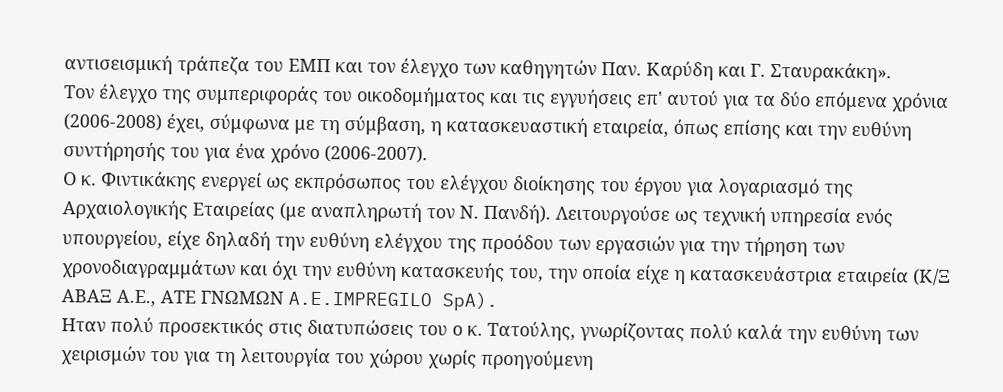αντισεισμική τράπεζα του ΕΜΠ και τον έλεγχο των καθηγητών Παν. Καρύδη και Γ. Σταυρακάκη».
Τον έλεγχο της συμπεριφοράς του οικοδομήματος και τις εγγυήσεις επ' αυτού για τα δύο επόμενα χρόνια (2006-2008) έχει, σύμφωνα με τη σύμβαση, η κατασκευαστική εταιρεία, όπως επίσης και την ευθύνη συντήρησής του για ένα χρόνο (2006-2007).
Ο κ. Φιντικάκης ενεργεί ως εκπρόσωπος του ελέγχου διοίκησης του έργου για λογαριασμό της Αρχαιολογικής Εταιρείας (με αναπληρωτή τον Ν. Πανδή). Λειτουργούσε ως τεχνική υπηρεσία ενός υπουργείου, είχε δηλαδή την ευθύνη ελέγχου της προόδου των εργασιών για την τήρηση των χρονοδιαγραμμάτων και όχι την ευθύνη κατασκευής του, την οποία είχε η κατασκευάστρια εταιρεία (Κ/Ξ ΑΒΑΞ Α.Ε., ΑΤΕ ΓΝΩΜΩΝ A.E.IMPREGILO SpA).
Ηταν πολύ προσεκτικός στις διατυπώσεις του ο κ. Τατούλης, γνωρίζοντας πολύ καλά την ευθύνη των χειρισμών του για τη λειτουργία του χώρου χωρίς προηγούμενη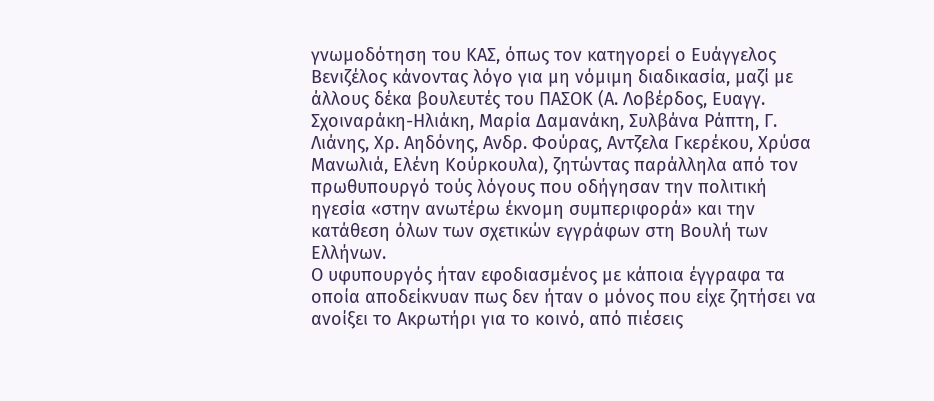γνωμοδότηση του ΚΑΣ, όπως τον κατηγορεί ο Ευάγγελος Βενιζέλος κάνοντας λόγο για μη νόμιμη διαδικασία, μαζί με άλλους δέκα βουλευτές του ΠΑΣΟΚ (Α. Λοβέρδος, Ευαγγ. Σχοιναράκη-Ηλιάκη, Μαρία Δαμανάκη, Συλβάνα Ράπτη, Γ. Λιάνης, Χρ. Αηδόνης, Ανδρ. Φούρας, Αντζελα Γκερέκου, Χρύσα Μανωλιά, Ελένη Κούρκουλα), ζητώντας παράλληλα από τον πρωθυπουργό τούς λόγους που οδήγησαν την πολιτική ηγεσία «στην ανωτέρω έκνομη συμπεριφορά» και την κατάθεση όλων των σχετικών εγγράφων στη Βουλή των Ελλήνων.
Ο υφυπουργός ήταν εφοδιασμένος με κάποια έγγραφα τα οποία αποδείκνυαν πως δεν ήταν ο μόνος που είχε ζητήσει να ανοίξει το Ακρωτήρι για το κοινό, από πιέσεις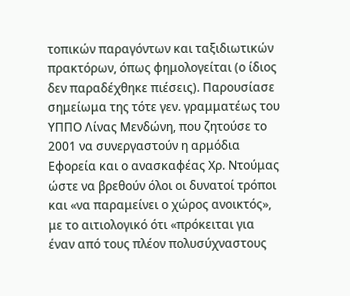τοπικών παραγόντων και ταξιδιωτικών πρακτόρων, όπως φημολογείται (ο ίδιος δεν παραδέχθηκε πιέσεις). Παρουσίασε σημείωμα της τότε γεν. γραμματέως του ΥΠΠΟ Λίνας Μενδώνη, που ζητούσε το 2001 να συνεργαστούν η αρμόδια Εφορεία και ο ανασκαφέας Χρ. Ντούμας ώστε να βρεθούν όλοι οι δυνατοί τρόποι και «να παραμείνει ο χώρος ανοικτός», με το αιτιολογικό ότι «πρόκειται για έναν από τους πλέον πολυσύχναστους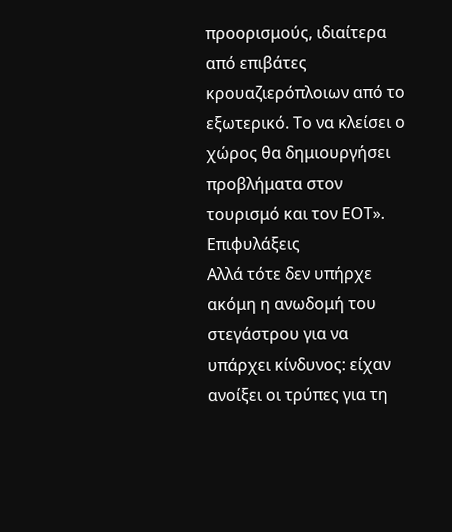προορισμούς, ιδιαίτερα από επιβάτες κρουαζιερόπλοιων από το εξωτερικό. Το να κλείσει ο χώρος θα δημιουργήσει προβλήματα στον τουρισμό και τον ΕΟΤ».
Επιφυλάξεις
Αλλά τότε δεν υπήρχε ακόμη η ανωδομή του στεγάστρου για να υπάρχει κίνδυνος: είχαν ανοίξει οι τρύπες για τη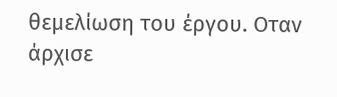θεμελίωση του έργου. Οταν άρχισε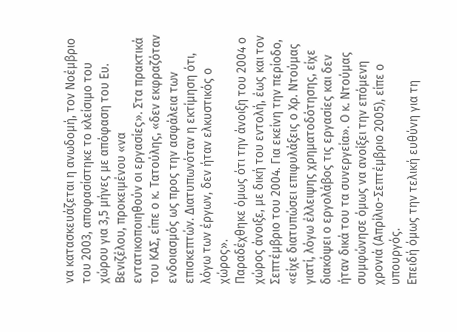να κατασκευάζεται η ανωδομή, τον Νοέμβριο του 2003, αποφασίστηκε το κλείσιμο του χώρου για 3,5 μήνες με απόφαση του Ευ. Βενιζέλου, προκειμένου «να εντατικοποιηθούν οι εργασίες». Στα πρακτικά του ΚΑΣ, είπε ο κ. Τατούλης, «δεν εκφραζόταν ενδοιασμός ως προς την ασφάλεια των επισκεπτών. Διατυπωνόταν η εκτίμηση ότι, λόγω των έργων, δεν ήταν ελκυστικός ο χώρος».
Παραδέχθηκε όμως ότι την άνοιξη του 2004 ο χώρος άνοιξε, με δική του εντολή, έως και τον Σεπτέμβριο του 2004. Για εκείνη την περίοδο, «είχε διατυπώσει επιφυλάξεις ο Χρ. Ντούμας γιατί, λόγω έλλειψης χρηματοδότησης, είχε διακόψει ο εργολάβος τις εργασίες και δεν ήταν δικά του τα συνεργεία». Ο κ. Ντούμας συμφώνησε όμως να ανοίξει την επόμενη χρονιά (Απρίλιο-Σεπτέμβριο 2005), είπε ο υπουργός.
Επειδή όμως την τελική ευθύνη για τη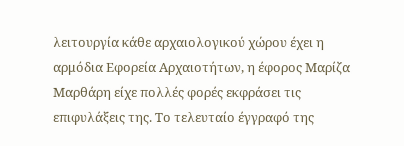λειτουργία κάθε αρχαιολογικού χώρου έχει η αρμόδια Εφορεία Αρχαιοτήτων, η έφορος Μαρίζα Μαρθάρη είχε πολλές φορές εκφράσει τις επιφυλάξεις της. Το τελευταίο έγγραφό της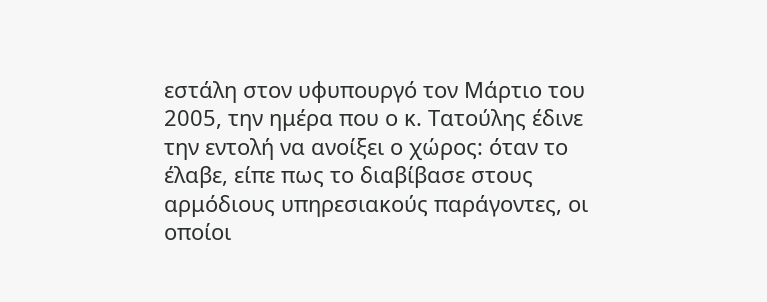εστάλη στον υφυπουργό τον Μάρτιο του 2005, την ημέρα που ο κ. Τατούλης έδινε την εντολή να ανοίξει ο χώρος: όταν το έλαβε, είπε πως το διαβίβασε στους αρμόδιους υπηρεσιακούς παράγοντες, οι οποίοι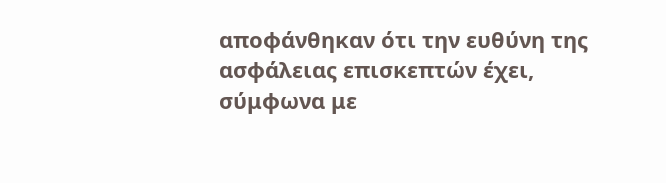αποφάνθηκαν ότι την ευθύνη της ασφάλειας επισκεπτών έχει, σύμφωνα με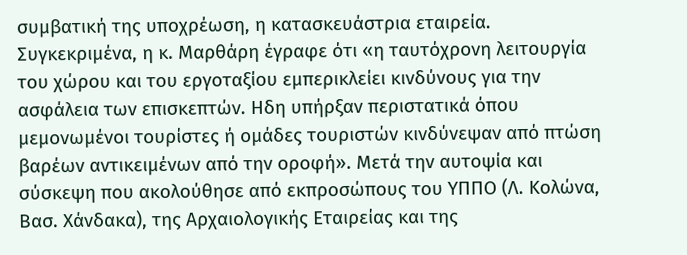συμβατική της υποχρέωση, η κατασκευάστρια εταιρεία. Συγκεκριμένα, η κ. Μαρθάρη έγραφε ότι «η ταυτόχρονη λειτουργία του χώρου και του εργοταξίου εμπερικλείει κινδύνους για την ασφάλεια των επισκεπτών. Ηδη υπήρξαν περιστατικά όπου μεμονωμένοι τουρίστες ή ομάδες τουριστών κινδύνεψαν από πτώση βαρέων αντικειμένων από την οροφή». Μετά την αυτοψία και σύσκεψη που ακολούθησε από εκπροσώπους του ΥΠΠΟ (Λ. Κολώνα, Βασ. Χάνδακα), της Αρχαιολογικής Εταιρείας και της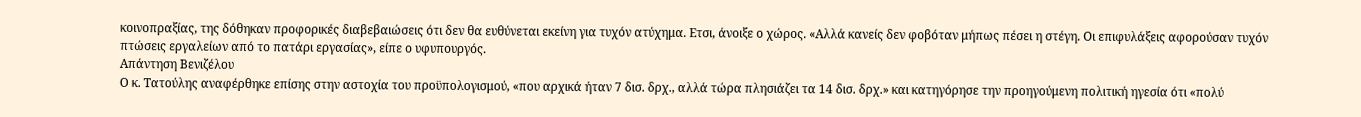κοινοπραξίας, της δόθηκαν προφορικές διαβεβαιώσεις ότι δεν θα ευθύνεται εκείνη για τυχόν ατύχημα. Ετσι, άνοιξε ο χώρος. «Αλλά κανείς δεν φοβόταν μήπως πέσει η στέγη. Οι επιφυλάξεις αφορούσαν τυχόν πτώσεις εργαλείων από το πατάρι εργασίας», είπε ο υφυπουργός.
Απάντηση Βενιζέλου
Ο κ. Τατούλης αναφέρθηκε επίσης στην αστοχία του προϋπολογισμού, «που αρχικά ήταν 7 δισ. δρχ., αλλά τώρα πλησιάζει τα 14 δισ. δρχ.» και κατηγόρησε την προηγούμενη πολιτική ηγεσία ότι «πολύ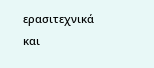ερασιτεχνικά και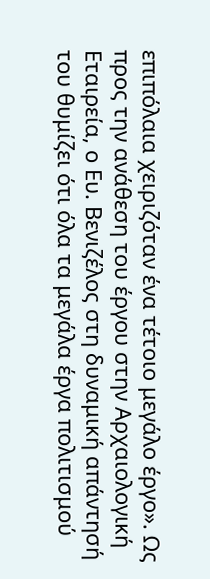επιπόλαια χειριζόταν ένα τέτοιο μεγάλο έργο». Ως προς την ανάθεση του έργου στην Αρχαιολογική Εταιρεία, ο Ευ. Βενιζέλος στη δυναμική απάντησή του θυμίζει ότι όλα τα μεγάλα έργα πολιτισμού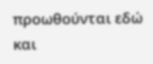προωθούνται εδώ και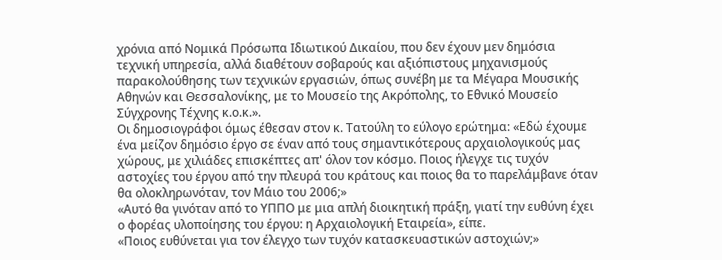χρόνια από Νομικά Πρόσωπα Ιδιωτικού Δικαίου, που δεν έχουν μεν δημόσια τεχνική υπηρεσία, αλλά διαθέτουν σοβαρούς και αξιόπιστους μηχανισμούς παρακολούθησης των τεχνικών εργασιών, όπως συνέβη με τα Μέγαρα Μουσικής Αθηνών και Θεσσαλονίκης, με το Μουσείο της Ακρόπολης, το Εθνικό Μουσείο Σύγχρονης Τέχνης κ.ο.κ.».
Οι δημοσιογράφοι όμως έθεσαν στον κ. Τατούλη το εύλογο ερώτημα: «Εδώ έχουμε ένα μείζον δημόσιο έργο σε έναν από τους σημαντικότερους αρχαιολογικούς μας χώρους, με χιλιάδες επισκέπτες απ' όλον τον κόσμο. Ποιος ήλεγχε τις τυχόν αστοχίες του έργου από την πλευρά του κράτους και ποιος θα το παρελάμβανε όταν θα ολοκληρωνόταν, τον Μάιο του 2006;»
«Αυτό θα γινόταν από το ΥΠΠΟ με μια απλή διοικητική πράξη, γιατί την ευθύνη έχει ο φορέας υλοποίησης του έργου: η Αρχαιολογική Εταιρεία», είπε.
«Ποιος ευθύνεται για τον έλεγχο των τυχόν κατασκευαστικών αστοχιών;»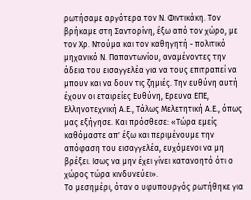ρωτήσαμε αργότερα τον Ν. Φιντικάκη. Τον βρήκαμε στη Σαντορίνη, έξω από τον χώρο, με τον Χρ. Ντούμα και τον καθηγητή - πολιτικό μηχανικό Ν. Παπαντωνίου, αναμένοντες την άδεια του εισαγγελέα για να τους επιτραπεί να μπουν και να δουν τις ζημιές. Την ευθύνη αυτή έχουν οι εταιρείες Ευθύνη, Ερευνα ΕΠΕ, Ελληνοτεχνική Α.Ε., Τάλως Μελετητική Α.Ε., όπως μας εξήγησε. Και πρόσθεσε: «Τώρα εμείς καθόμαστε απ' έξω και περιμένουμε την απόφαση του εισαγγελέα, ευχόμενοι να μη βρέξει. Ισως να μην έχει γίνει κατανοητό ότι ο χώρος τώρα κινδυνεύει».
Το μεσημέρι, όταν ο υφυπουργός ρωτήθηκε για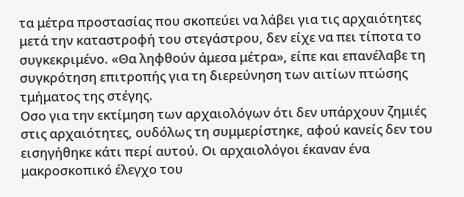τα μέτρα προστασίας που σκοπεύει να λάβει για τις αρχαιότητες μετά την καταστροφή του στεγάστρου, δεν είχε να πει τίποτα το συγκεκριμένο. «Θα ληφθούν άμεσα μέτρα», είπε και επανέλαβε τη συγκρότηση επιτροπής για τη διερεύνηση των αιτίων πτώσης τμήματος της στέγης.
Οσο για την εκτίμηση των αρχαιολόγων ότι δεν υπάρχουν ζημιές στις αρχαιότητες, ουδόλως τη συμμερίστηκε, αφού κανείς δεν του εισηγήθηκε κάτι περί αυτού. Οι αρχαιολόγοι έκαναν ένα μακροσκοπικό έλεγχο του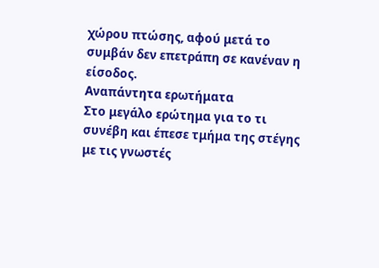χώρου πτώσης, αφού μετά το συμβάν δεν επετράπη σε κανέναν η είσοδος.
Αναπάντητα ερωτήματα
Στο μεγάλο ερώτημα για το τι συνέβη και έπεσε τμήμα της στέγης με τις γνωστές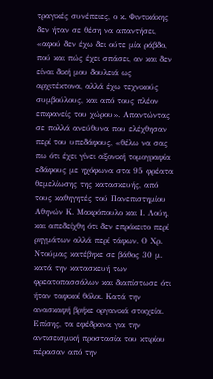τραγικές συνέπειες, ο κ. Φιντικάκης δεν ήταν σε θέση να απαντήσει, «αφού δεν έχω δει ούτε μία ράβδο, πού και πώς έχει σπάσει, αν και δεν είναι δική μου δουλειά ως αρχιτέκτονα, αλλά έχω τεχνικούς συμβούλους, και από τους πλέον επιφανείς του χώρου». Απαντώντας σε πολλά ανεύθυνα που ελέχθησαν περί του υπεδάφους, «θέλω να σας πω ότι έχει γίνει αξονική τομογραφία εδάφους με ηχόφωνα στα 95 φρέατα θεμελίωσης της κατασκευής, από τους καθηγητές τού Πανεπιστημίου Αθηνών Κ. Μακρόπουλο και Ι. Λούη, και απεδείχθη ότι δεν επρόκειτο περί ρηγμάτων αλλά περί τάφων. Ο Χρ. Ντούμας κατέβηκε σε βάθος 30 μ. κατά την κατασκευή των φρεατοπασσάλων και διαπίστωσε ότι ήταν ταφικοί θόλοι. Κατά την ανασκαφή βρήκε οργανικά στοιχεία. Επίσης, τα εφέδρανα για την αντισεισμική προστασία του κτιρίου πέρασαν από την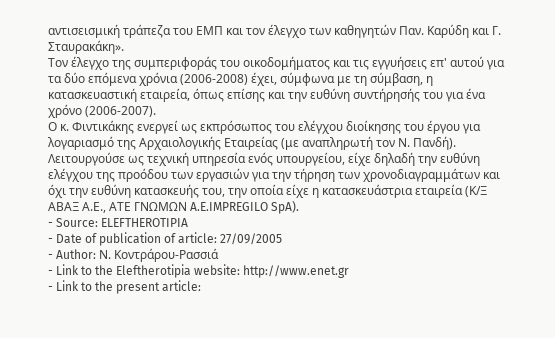αντισεισμική τράπεζα του ΕΜΠ και τον έλεγχο των καθηγητών Παν. Καρύδη και Γ. Σταυρακάκη».
Τον έλεγχο της συμπεριφοράς του οικοδομήματος και τις εγγυήσεις επ' αυτού για τα δύο επόμενα χρόνια (2006-2008) έχει, σύμφωνα με τη σύμβαση, η κατασκευαστική εταιρεία, όπως επίσης και την ευθύνη συντήρησής του για ένα χρόνο (2006-2007).
Ο κ. Φιντικάκης ενεργεί ως εκπρόσωπος του ελέγχου διοίκησης του έργου για λογαριασμό της Αρχαιολογικής Εταιρείας (με αναπληρωτή τον Ν. Πανδή). Λειτουργούσε ως τεχνική υπηρεσία ενός υπουργείου, είχε δηλαδή την ευθύνη ελέγχου της προόδου των εργασιών για την τήρηση των χρονοδιαγραμμάτων και όχι την ευθύνη κατασκευής του, την οποία είχε η κατασκευάστρια εταιρεία (Κ/Ξ ΑΒΑΞ Α.Ε., ΑΤΕ ΓΝΩΜΩΝ A.E.IMPREGILO SpA).
- Source: ELEFTHEROTIPIA
- Date of publication of article: 27/09/2005
- Author: Ν. Κοντράρου-Ρασσιά
- Link to the Eleftherotipia website: http://www.enet.gr
- Link to the present article: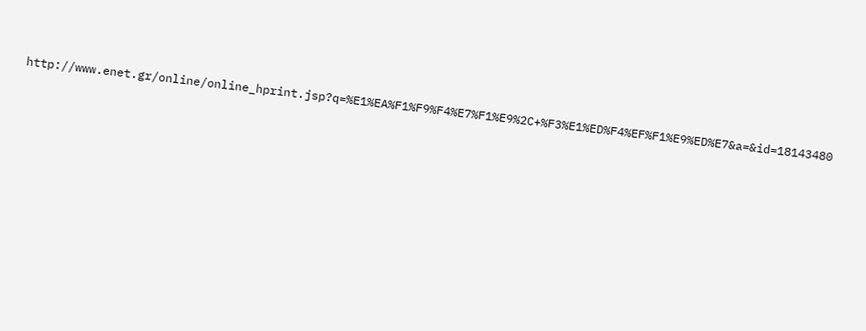http://www.enet.gr/online/online_hprint.jsp?q=%E1%EA%F1%F9%F4%E7%F1%E9%2C+%F3%E1%ED%F4%EF%F1%E9%ED%E7&a=&id=18143480